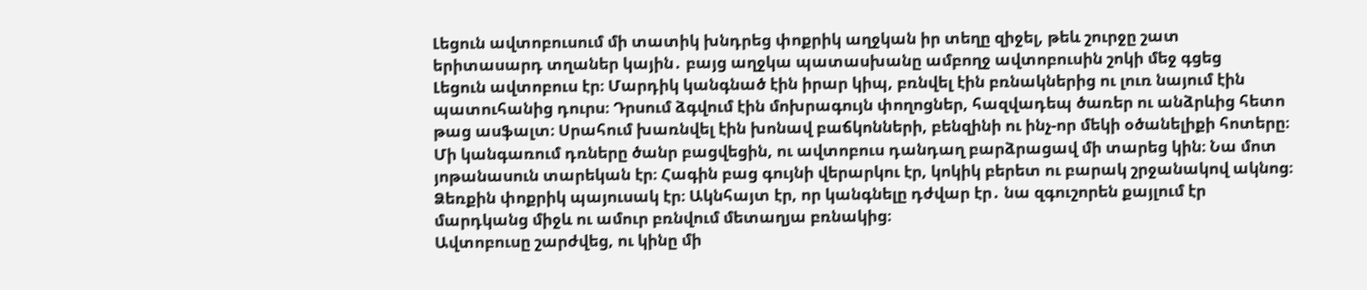Լեցուն ավտոբուսում մի տատիկ խնդրեց փոքրիկ աղջկան իր տեղը զիջել, թեև շուրջը շատ երիտասարդ տղաներ կային․ բայց աղջկա պատասխանը ամբողջ ավտոբուսին շոկի մեջ գցեց
Լեցուն ավտոբուս էր։ Մարդիկ կանգնած էին իրար կիպ, բռնվել էին բռնակներից ու լուռ նայում էին պատուհանից դուրս։ Դրսում ձգվում էին մոխրագույն փողոցներ, հազվադեպ ծառեր ու անձրևից հետո թաց ասֆալտ։ Սրահում խառնվել էին խոնավ բաճկոնների, բենզինի ու ինչ-որ մեկի օծանելիքի հոտերը։
Մի կանգառում դռները ծանր բացվեցին, ու ավտոբուս դանդաղ բարձրացավ մի տարեց կին։ Նա մոտ յոթանասուն տարեկան էր։ Հագին բաց գույնի վերարկու էր, կոկիկ բերետ ու բարակ շրջանակով ակնոց։ Ձեռքին փոքրիկ պայուսակ էր։ Ակնհայտ էր, որ կանգնելը դժվար էր․ նա զգուշորեն քայլում էր մարդկանց միջև ու ամուր բռնվում մետաղյա բռնակից։
Ավտոբուսը շարժվեց, ու կինը մի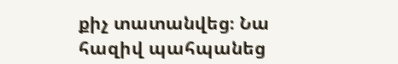քիչ տատանվեց։ Նա հազիվ պահպանեց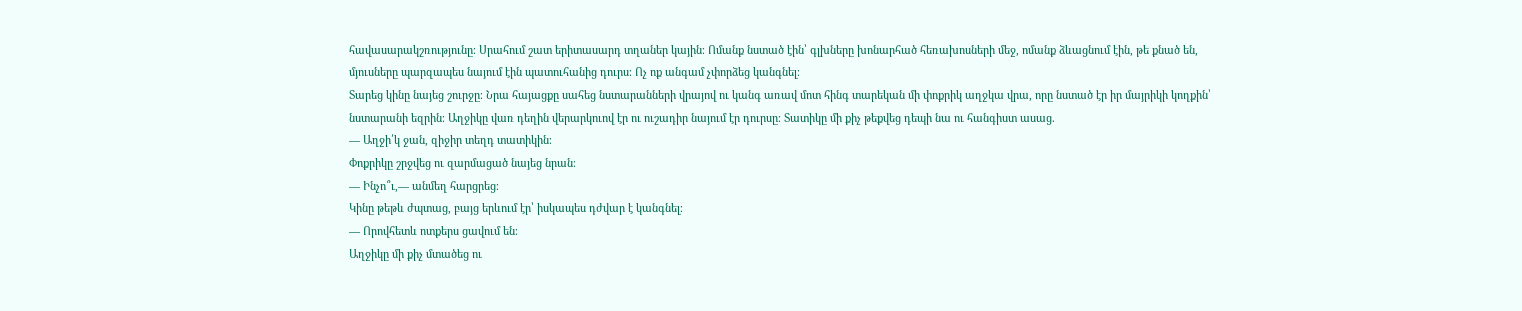հավասարակշռությունը։ Սրահում շատ երիտասարդ տղաներ կային։ Ոմանք նստած էին՝ գլխները խոնարհած հեռախոսների մեջ, ոմանք ձևացնում էին, թե քնած են, մյուսները պարզապես նայում էին պատուհանից դուրս։ Ոչ ոք անգամ չփորձեց կանգնել։
Տարեց կինը նայեց շուրջը։ Նրա հայացքը սահեց նստարանների վրայով ու կանգ առավ մոտ հինգ տարեկան մի փոքրիկ աղջկա վրա, որը նստած էր իր մայրիկի կողքին՝ նստարանի եզրին։ Աղջիկը վառ դեղին վերարկուով էր ու ուշադիր նայում էր դուրսը։ Տատիկը մի քիչ թեքվեց դեպի նա ու հանգիստ ասաց․
— Աղջի՛կ ջան, զիջիր տեղդ տատիկին։
Փոքրիկը շրջվեց ու զարմացած նայեց նրան։
— Ինչո՞ւ,— անմեղ հարցրեց։
Կինը թեթև ժպտաց, բայց երևում էր՝ իսկապես դժվար է կանգնել։
— Որովհետև ոտքերս ցավում են։
Աղջիկը մի քիչ մտածեց ու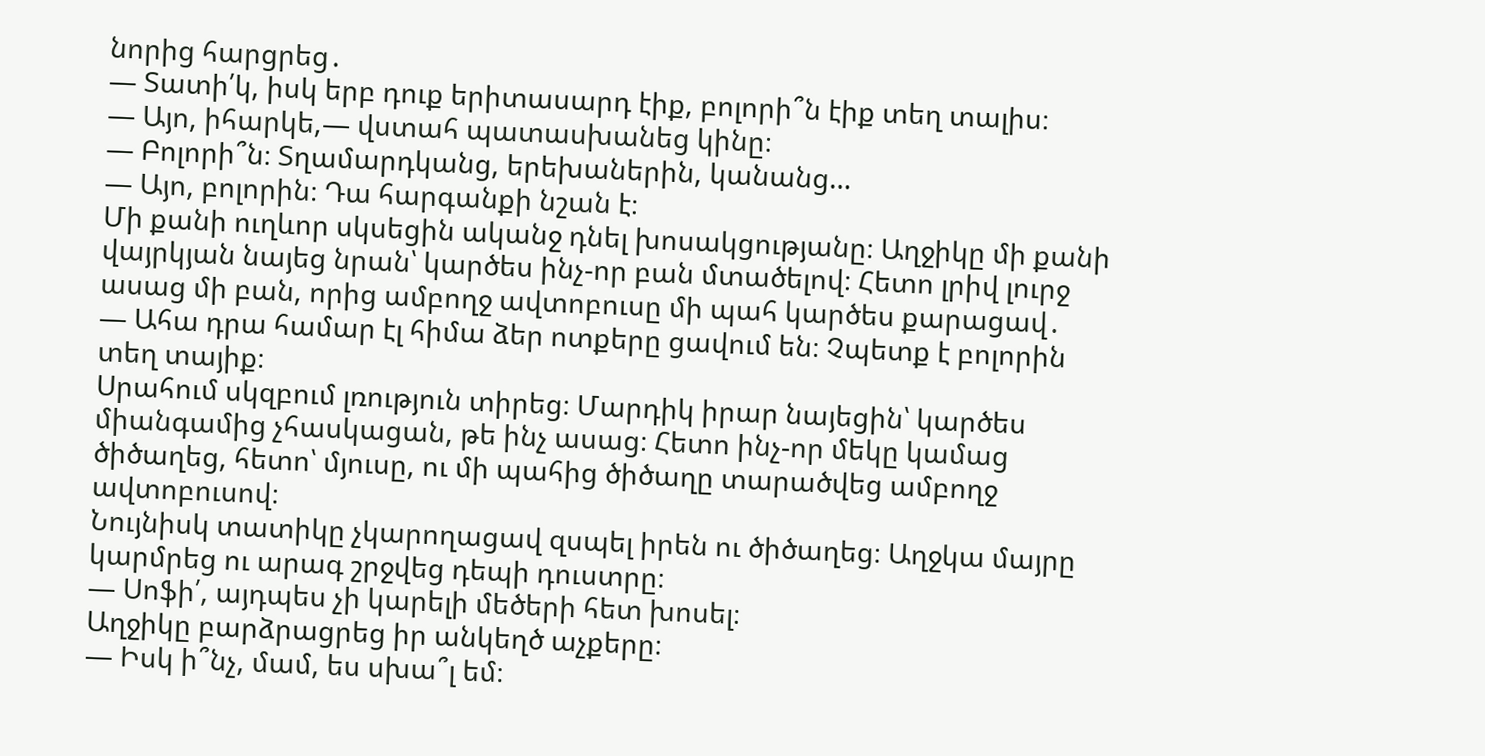նորից հարցրեց․
— Տատի՛կ, իսկ երբ դուք երիտասարդ էիք, բոլորի՞ն էիք տեղ տալիս։
— Այո, իհարկե,— վստահ պատասխանեց կինը։
— Բոլորի՞ն։ Տղամարդկանց, երեխաներին, կանանց…
— Այո, բոլորին։ Դա հարգանքի նշան է։
Մի քանի ուղևոր սկսեցին ականջ դնել խոսակցությանը։ Աղջիկը մի քանի վայրկյան նայեց նրան՝ կարծես ինչ-որ բան մտածելով։ Հետո լրիվ լուրջ ասաց մի բան, որից ամբողջ ավտոբուսը մի պահ կարծես քարացավ․
— Ահա դրա համար էլ հիմա ձեր ոտքերը ցավում են։ Չպետք է բոլորին տեղ տայիք։
Սրահում սկզբում լռություն տիրեց։ Մարդիկ իրար նայեցին՝ կարծես միանգամից չհասկացան, թե ինչ ասաց։ Հետո ինչ-որ մեկը կամաց ծիծաղեց, հետո՝ մյուսը, ու մի պահից ծիծաղը տարածվեց ամբողջ ավտոբուսով։
Նույնիսկ տատիկը չկարողացավ զսպել իրեն ու ծիծաղեց։ Աղջկա մայրը կարմրեց ու արագ շրջվեց դեպի դուստրը։
— Սոֆի՛, այդպես չի կարելի մեծերի հետ խոսել։
Աղջիկը բարձրացրեց իր անկեղծ աչքերը։
— Իսկ ի՞նչ, մամ, ես սխա՞լ եմ։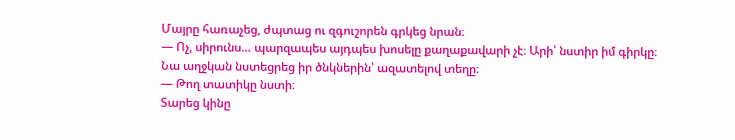Մայրը հառաչեց, ժպտաց ու զգուշորեն գրկեց նրան։
— Ոչ, սիրունս… պարզապես այդպես խոսելը քաղաքավարի չէ։ Արի՝ նստիր իմ գիրկը։
Նա աղջկան նստեցրեց իր ծնկներին՝ ազատելով տեղը։
— Թող տատիկը նստի։
Տարեց կինը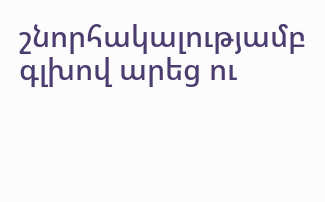շնորհակալությամբ գլխով արեց ու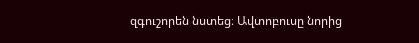զգուշորեն նստեց։ Ավտոբուսը նորից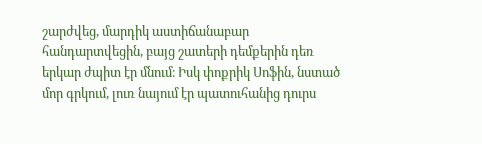շարժվեց, մարդիկ աստիճանաբար հանդարտվեցին, բայց շատերի դեմքերին դեռ երկար ժպիտ էր մնում։ Իսկ փոքրիկ Սոֆին, նստած մոր գրկում, լուռ նայում էր պատուհանից դուրս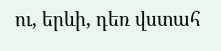ու, երևի, դեռ վստահ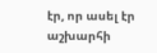էր, որ ասել էր աշխարհի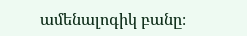ամենալոգիկ բանը։